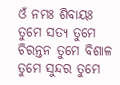ଓଁ ନମଃ ଶିବାୟଃ
ତୁମେ ସତ୍ୟ ତୁମେ ଚିରନ୍ତନ ତୁମେ ବିଶାଳ ତୁମେ ସୁନ୍ଦର ତୁମେ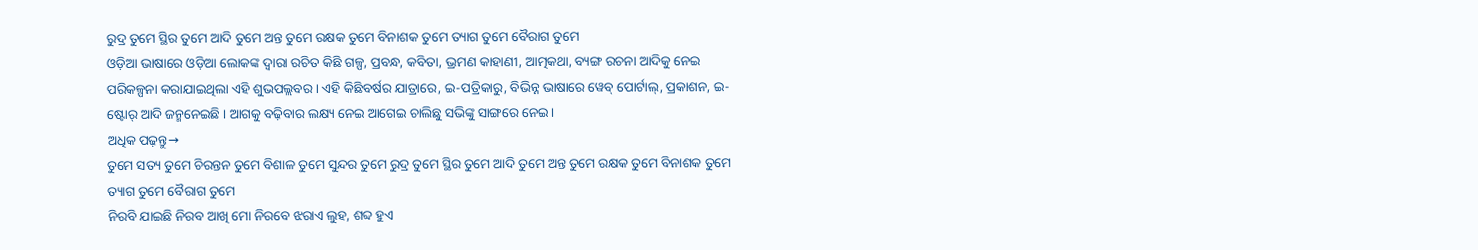ରୁଦ୍ର ତୁମେ ସ୍ଥିର ତୁମେ ଆଦି ତୁମେ ଅନ୍ତ ତୁମେ ରକ୍ଷକ ତୁମେ ବିନାଶକ ତୁମେ ତ୍ୟାଗ ତୁମେ ବୈରାଗ ତୁମେ
ଓଡ଼ିଆ ଭାଷାରେ ଓଡ଼ିଆ ଲୋକଙ୍କ ଦ୍ୱାରା ରଚିତ କିଛି ଗଳ୍ପ, ପ୍ରବନ୍ଧ, କବିତା, ଭ୍ରମଣ କାହାଣୀ, ଆତ୍ମକଥା, ବ୍ୟଙ୍ଗ ରଚନା ଆଦିକୁ ନେଇ ପରିକଳ୍ପନା କରାଯାଇଥିଲା ଏହି ଶୁଭପଲ୍ଲବର । ଏହି କିଛିବର୍ଷର ଯାତ୍ରାରେ, ଇ-ପତ୍ରିକାରୁ, ବିଭିନ୍ନ ଭାଷାରେ ୱେବ୍ ପୋର୍ଟାଲ୍, ପ୍ରକାଶନ, ଇ-ଷ୍ଟୋର୍ ଆଦି ଜନ୍ମନେଇଛି । ଆଗକୁ ବଢ଼ିବାର ଲକ୍ଷ୍ୟ ନେଇ ଆଗେଇ ଚାଲିଛୁ ସଭିଙ୍କୁ ସାଙ୍ଗରେ ନେଇ ।
ଅଧିକ ପଢ଼ନ୍ତୁ→
ତୁମେ ସତ୍ୟ ତୁମେ ଚିରନ୍ତନ ତୁମେ ବିଶାଳ ତୁମେ ସୁନ୍ଦର ତୁମେ ରୁଦ୍ର ତୁମେ ସ୍ଥିର ତୁମେ ଆଦି ତୁମେ ଅନ୍ତ ତୁମେ ରକ୍ଷକ ତୁମେ ବିନାଶକ ତୁମେ ତ୍ୟାଗ ତୁମେ ବୈରାଗ ତୁମେ
ନିରବି ଯାଇଛି ନିରବ ଆଖି ମୋ ନିରବେ ଝରାଏ ଲୁହ, ଶବ୍ଦ ହୁଏ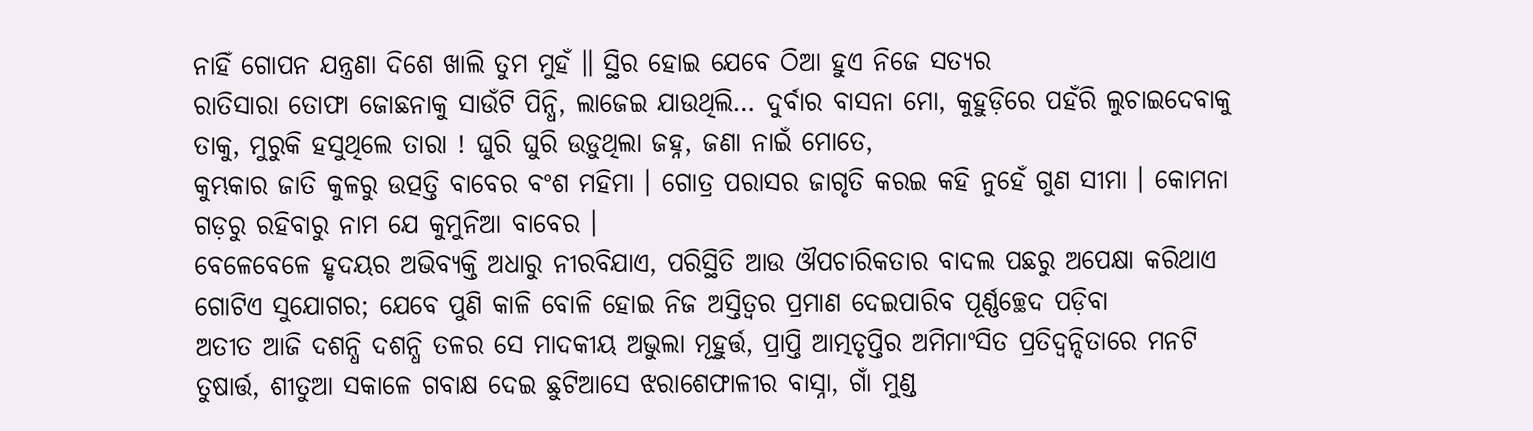ନାହିଁ ଗୋପନ ଯନ୍ତ୍ରଣା ଦିଶେ ଖାଲି ତୁମ ମୁହଁ ॥ ସ୍ଥିର ହୋଇ ଯେବେ ଠିଆ ହୁଏ ନିଜେ ସତ୍ୟର
ରାତିସାରା ତୋଫା ଜୋଛନାକୁ ସାଉଁଟି ପିନ୍ଧି, ଲାଜେଇ ଯାଉଥିଲି… ଦୁର୍ବାର ବାସନା ମୋ, କୁହୁଡ଼ିରେ ପହଁରି ଲୁଚାଇଦେବାକୁ ତାକୁ, ମୁରୁକି ହସୁଥିଲେ ତାରା ! ଘୁରି ଘୁରି ଉଡ଼ୁଥିଲା ଜହ୍ନ, ଜଣା ନାଇଁ ମୋତେ,
କୁମ୍ଭକାର ଜାତି କୁଳରୁ ଉତ୍ପତ୍ତି ବାବେର ବଂଶ ମହିମା । ଗୋତ୍ର ପରାସର ଜାଗୃତି କରଇ କହି ନୁହେଁ ଗୁଣ ସୀମା । କୋମନା ଗଡ଼ରୁ ରହିବାରୁ ନାମ ଯେ କୁମୁନିଆ ବାବେର ।
ବେଳେବେଳେ ହୃଦୟର ଅଭିବ୍ୟକ୍ତି ଅଧାରୁ ନୀରବିଯାଏ, ପରିସ୍ଥିତି ଆଉ ଔପଚାରିକତାର ବାଦଲ ପଛରୁ ଅପେକ୍ଷା କରିଥାଏ ଗୋଟିଏ ସୁଯୋଗର; ଯେବେ ପୁଣି କାଳି ବୋଳି ହୋଇ ନିଜ ଅସ୍ତିତ୍ୱର ପ୍ରମାଣ ଦେଇପାରିବ ପୂର୍ଣ୍ଣଚ୍ଛେଦ ପଡ଼ିବା
ଅତୀତ ଆଜି ଦଶନ୍ଧି ଦଶନ୍ଧି ତଳର ସେ ମାଦକୀୟ ଅଭୁଲା ମୂହୁର୍ତ୍ତ, ପ୍ରାପ୍ତି ଆତ୍ମତୃପ୍ତିର ଅମିମାଂସିତ ପ୍ରତିଦ୍ୱନ୍ଦିତାରେ ମନଟି ତୁଷାର୍ତ୍ତ, ଶୀତୁଆ ସକାଳେ ଗବାକ୍ଷ ଦେଇ ଛୁଟିଆସେ ଝରାଶେଫାଳୀର ବାସ୍ନା, ଗାଁ ମୁଣ୍ଡ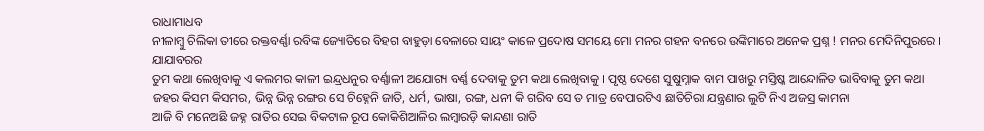ରାଧାମାଧବ
ନୀଳାମ୍ବୁ ଚିଲିକା ତୀରେ ରକ୍ତବର୍ଣ୍ଣା ରବିଙ୍କ ଜ୍ୟୋତିରେ ବିହଗ ବାହୁଡ଼ା ବେଳାରେ ସାୟଂ କାଳେ ପ୍ରଦୋଷ ସମୟେ ମୋ ମନର ଗହନ ବନରେ ଉଙ୍କିମାରେ ଅନେକ ପ୍ରଶ୍ନ ! ମନର ମେଦିନିପୁରରେ । ଯାଯାବରର
ତୁମ କଥା ଲେଖିବାକୁ ଏ କଲମର କାଳୀ ଇନ୍ଦ୍ରଧନୁର ବର୍ଣ୍ଣାଳୀ ଅଯୋଗ୍ୟ ବର୍ଣ୍ଣ ଦେବାକୁ ତୁମ କଥା ଲେଖିବାକୁ । ପୃଷ୍ଠ ଦେଶେ ସୁଷୁମ୍ନାକ ବାମ ପାଖରୁ ମସ୍ତିଷ୍କ ଆନ୍ଦୋଳିତ ଭାବିବାକୁ ତୁମ କଥା
ଜହର କିସମ କିସମର, ଭିନ୍ନ ଭିନ୍ନ ରଙ୍ଗର ସେ ଚିହ୍ନେନି ଜାତି, ଧର୍ମ, ଭାଷା, ରଙ୍ଗ, ଧନୀ କି ଗରିବ ସେ ତ ମାତ୍ର ବେପାରଟିଏ ଛାତିଚିରା ଯନ୍ତ୍ରଣାର ଲୁଟି ନିଏ ଅଜସ୍ର କାମନା
ଆଜି ବି ମନେଅଛି ଜହ୍ନ ରାତିର ସେଇ ବିକଟାଳ ରୂପ କୋକିଶିଆଳିର ଲମ୍ବାରଡ଼ି କାନ୍ଦଣା ରାତି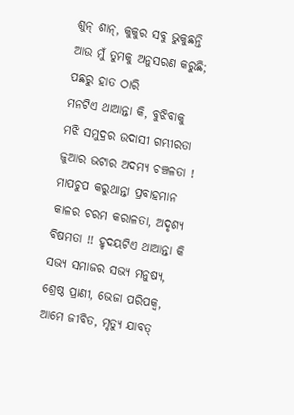ଶୁନ୍ ଶାନ୍, କୁକୁର ସବୁ ଭୁକୁଛନ୍ତି ଆଉ ମୁଁ ତୁମକୁ ଅନୁସରଣ କରୁଛି; ପଛରୁ ହାତ ଠାରି
ମନଟିଏ ଥାଆନ୍ତା କି, ବୁଝିବାକୁ ମଝି ସମୁଦ୍ରର ଉଦାସୀ ଗମ୍ଭୀରତା ଜୁଆର ଭଟାର ଅଦମ୍ୟ ଚଞ୍ଚଳତା ! ମାପଚୁପ କରୁଥାନ୍ତା ପ୍ରବାହମାନ କାଳର ଚରମ କରାଳତା, ଅଦୃଶ୍ୟ ବିଷମତା !! ହୃଦୟଟିଏ ଥାଆନ୍ତା କି
ସଭ୍ୟ ସମାଜର ସଭ୍ୟ ମନୁଷ୍ୟ, ଶ୍ରେଷ୍ଠ ପ୍ରାଣୀ, ଭେଜା ପରିପକ୍ୱ, ଆମେ ଜୀବିତ, ମୃତ୍ୟୁ ଯାବତ୍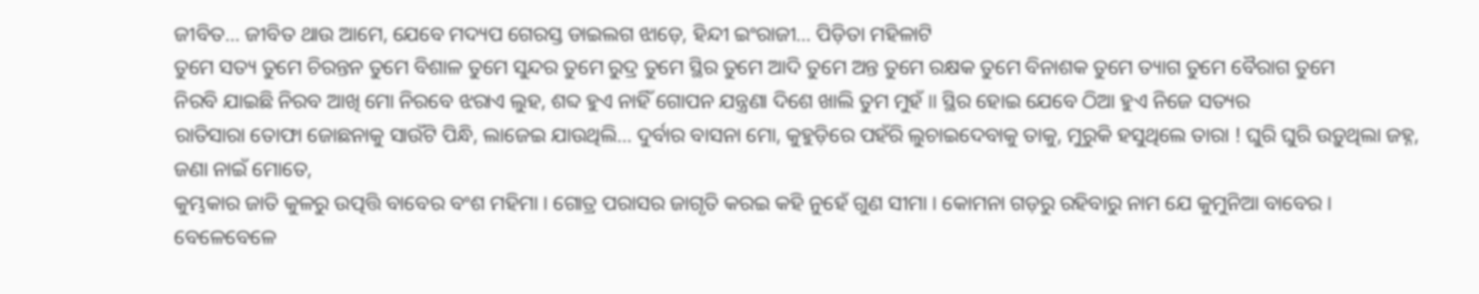ଜୀବିତ… ଜୀବିତ ଥାଉ ଆମେ, ଯେବେ ମଦ୍ୟପ ଗେରସ୍ତ ଡାଇଲଗ ଝାଡ଼େ, ହିନ୍ଦୀ ଇଂରାଜୀ… ପିଡ଼ିତା ମହିଳାଟି
ତୁମେ ସତ୍ୟ ତୁମେ ଚିରନ୍ତନ ତୁମେ ବିଶାଳ ତୁମେ ସୁନ୍ଦର ତୁମେ ରୁଦ୍ର ତୁମେ ସ୍ଥିର ତୁମେ ଆଦି ତୁମେ ଅନ୍ତ ତୁମେ ରକ୍ଷକ ତୁମେ ବିନାଶକ ତୁମେ ତ୍ୟାଗ ତୁମେ ବୈରାଗ ତୁମେ
ନିରବି ଯାଇଛି ନିରବ ଆଖି ମୋ ନିରବେ ଝରାଏ ଲୁହ, ଶବ୍ଦ ହୁଏ ନାହିଁ ଗୋପନ ଯନ୍ତ୍ରଣା ଦିଶେ ଖାଲି ତୁମ ମୁହଁ ॥ ସ୍ଥିର ହୋଇ ଯେବେ ଠିଆ ହୁଏ ନିଜେ ସତ୍ୟର
ରାତିସାରା ତୋଫା ଜୋଛନାକୁ ସାଉଁଟି ପିନ୍ଧି, ଲାଜେଇ ଯାଉଥିଲି… ଦୁର୍ବାର ବାସନା ମୋ, କୁହୁଡ଼ିରେ ପହଁରି ଲୁଚାଇଦେବାକୁ ତାକୁ, ମୁରୁକି ହସୁଥିଲେ ତାରା ! ଘୁରି ଘୁରି ଉଡ଼ୁଥିଲା ଜହ୍ନ, ଜଣା ନାଇଁ ମୋତେ,
କୁମ୍ଭକାର ଜାତି କୁଳରୁ ଉତ୍ପତ୍ତି ବାବେର ବଂଶ ମହିମା । ଗୋତ୍ର ପରାସର ଜାଗୃତି କରଇ କହି ନୁହେଁ ଗୁଣ ସୀମା । କୋମନା ଗଡ଼ରୁ ରହିବାରୁ ନାମ ଯେ କୁମୁନିଆ ବାବେର ।
ବେଳେବେଳେ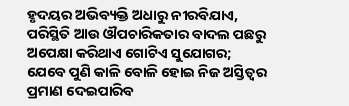ହୃଦୟର ଅଭିବ୍ୟକ୍ତି ଅଧାରୁ ନୀରବିଯାଏ, ପରିସ୍ଥିତି ଆଉ ଔପଚାରିକତାର ବାଦଲ ପଛରୁ ଅପେକ୍ଷା କରିଥାଏ ଗୋଟିଏ ସୁଯୋଗର; ଯେବେ ପୁଣି କାଳି ବୋଳି ହୋଇ ନିଜ ଅସ୍ତିତ୍ୱର ପ୍ରମାଣ ଦେଇପାରିବ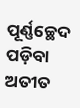ପୂର୍ଣ୍ଣଚ୍ଛେଦ ପଡ଼ିବା
ଅତୀତ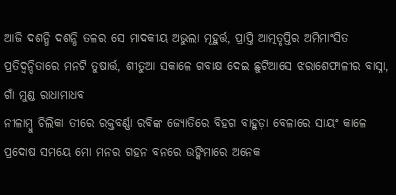ଆଜି ଦଶନ୍ଧି ଦଶନ୍ଧି ତଳର ସେ ମାଦକୀୟ ଅଭୁଲା ମୂହୁର୍ତ୍ତ, ପ୍ରାପ୍ତି ଆତ୍ମତୃପ୍ତିର ଅମିମାଂସିତ ପ୍ରତିଦ୍ୱନ୍ଦିତାରେ ମନଟି ତୁଷାର୍ତ୍ତ, ଶୀତୁଆ ସକାଳେ ଗବାକ୍ଷ ଦେଇ ଛୁଟିଆସେ ଝରାଶେଫାଳୀର ବାସ୍ନା, ଗାଁ ମୁଣ୍ଡ ରାଧାମାଧବ
ନୀଳାମ୍ବୁ ଚିଲିକା ତୀରେ ରକ୍ତବର୍ଣ୍ଣା ରବିଙ୍କ ଜ୍ୟୋତିରେ ବିହଗ ବାହୁଡ଼ା ବେଳାରେ ସାୟଂ କାଳେ ପ୍ରଦୋଷ ସମୟେ ମୋ ମନର ଗହନ ବନରେ ଉଙ୍କିମାରେ ଅନେକ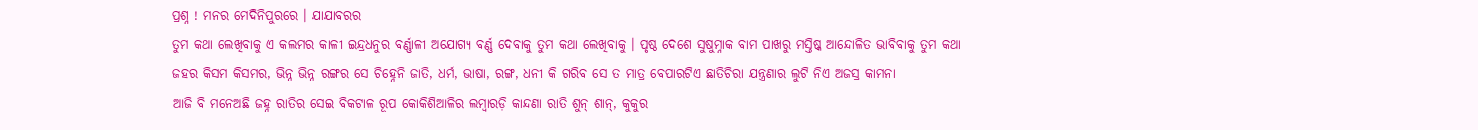ପ୍ରଶ୍ନ ! ମନର ମେଦିନିପୁରରେ । ଯାଯାବରର
ତୁମ କଥା ଲେଖିବାକୁ ଏ କଲମର କାଳୀ ଇନ୍ଦ୍ରଧନୁର ବର୍ଣ୍ଣାଳୀ ଅଯୋଗ୍ୟ ବର୍ଣ୍ଣ ଦେବାକୁ ତୁମ କଥା ଲେଖିବାକୁ । ପୃଷ୍ଠ ଦେଶେ ସୁଷୁମ୍ନାକ ବାମ ପାଖରୁ ମସ୍ତିଷ୍କ ଆନ୍ଦୋଳିତ ଭାବିବାକୁ ତୁମ କଥା
ଜହର କିସମ କିସମର, ଭିନ୍ନ ଭିନ୍ନ ରଙ୍ଗର ସେ ଚିହ୍ନେନି ଜାତି, ଧର୍ମ, ଭାଷା, ରଙ୍ଗ, ଧନୀ କି ଗରିବ ସେ ତ ମାତ୍ର ବେପାରଟିଏ ଛାତିଚିରା ଯନ୍ତ୍ରଣାର ଲୁଟି ନିଏ ଅଜସ୍ର କାମନା
ଆଜି ବି ମନେଅଛି ଜହ୍ନ ରାତିର ସେଇ ବିକଟାଳ ରୂପ କୋକିଶିଆଳିର ଲମ୍ବାରଡ଼ି କାନ୍ଦଣା ରାତି ଶୁନ୍ ଶାନ୍, କୁକୁର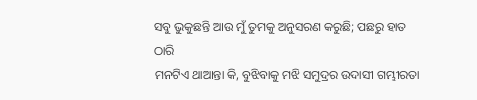ସବୁ ଭୁକୁଛନ୍ତି ଆଉ ମୁଁ ତୁମକୁ ଅନୁସରଣ କରୁଛି; ପଛରୁ ହାତ ଠାରି
ମନଟିଏ ଥାଆନ୍ତା କି, ବୁଝିବାକୁ ମଝି ସମୁଦ୍ରର ଉଦାସୀ ଗମ୍ଭୀରତା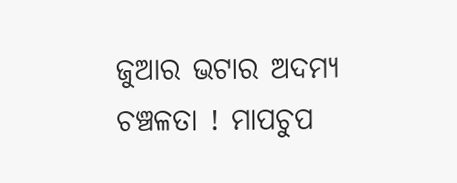ଜୁଆର ଭଟାର ଅଦମ୍ୟ ଚଞ୍ଚଳତା ! ମାପଚୁପ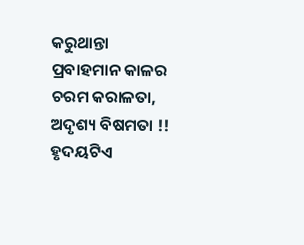କରୁଥାନ୍ତା ପ୍ରବାହମାନ କାଳର ଚରମ କରାଳତା, ଅଦୃଶ୍ୟ ବିଷମତା !! ହୃଦୟଟିଏ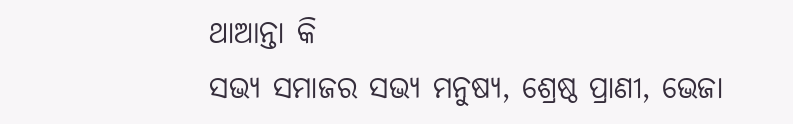ଥାଆନ୍ତା କି
ସଭ୍ୟ ସମାଜର ସଭ୍ୟ ମନୁଷ୍ୟ, ଶ୍ରେଷ୍ଠ ପ୍ରାଣୀ, ଭେଜା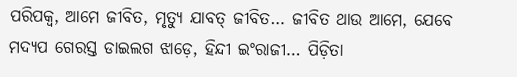ପରିପକ୍ୱ, ଆମେ ଜୀବିତ, ମୃତ୍ୟୁ ଯାବତ୍ ଜୀବିତ… ଜୀବିତ ଥାଉ ଆମେ, ଯେବେ ମଦ୍ୟପ ଗେରସ୍ତ ଡାଇଲଗ ଝାଡ଼େ, ହିନ୍ଦୀ ଇଂରାଜୀ… ପିଡ଼ିତା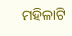ମହିଳାଟି